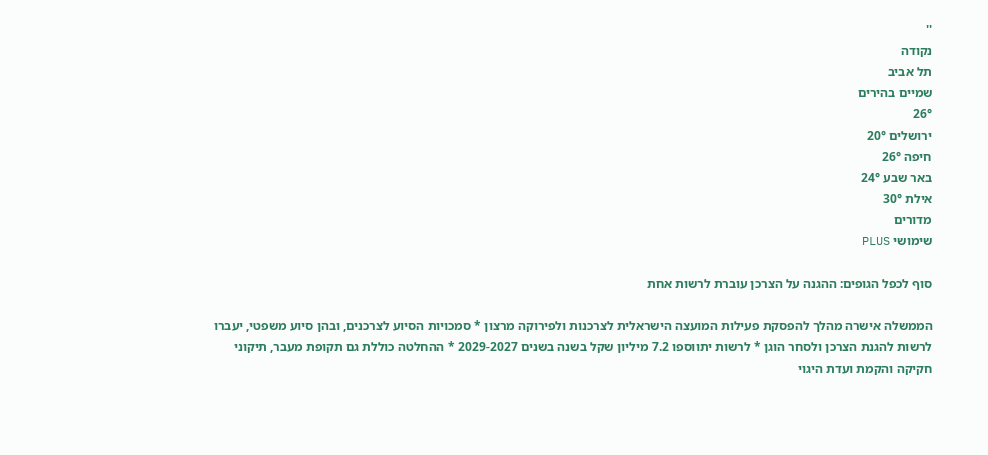''
נקודה
תל אביב
שמיים בהירים
26°
ירושלים 20°
חיפה 26°
באר שבע 24°
אילת 30°
מדורים
שימושי PLUS

סוף לכפל הגופים: ההגנה על הצרכן עוברת לרשות אחת

הממשלה אישרה מהלך להפסקת פעילות המועצה הישראלית לצרכנות ולפירוקה מרצון * סמכויות הסיוע לצרכנים, ובהן סיוע משפטי, יעברו לרשות להגנת הצרכן ולסחר הוגן * לרשות יתווספו 7.2 מיליון שקל בשנה בשנים 2029-2027 * ההחלטה כוללת גם תקופת מעבר, תיקוני חקיקה והקמת ועדת היגוי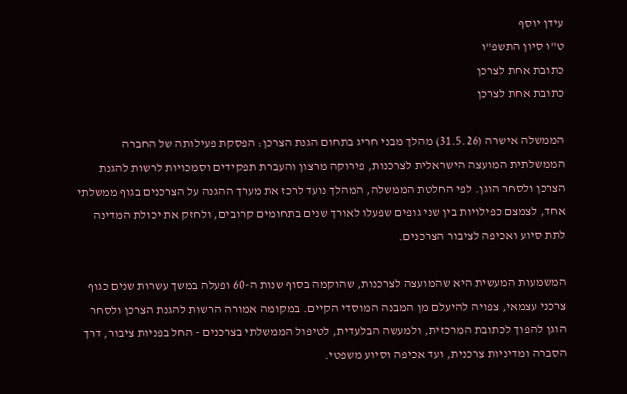עידן יוסף
ט"ו סיון התשפ"ו
כתובת אחת לצרכן
כתובת אחת לצרכן

הממשלה אישרה (31.5.26) מהלך מבני חריג בתחום הגנת הצרכן: הפסקת פעילותה של החברה הממשלתית המועצה הישראלית לצרכנות, פירוקה מרצון והעברת תפקידים וסמכויות לרשות להגנת הצרכן ולסחר הוגן. לפי החלטת הממשלה, המהלך נועד לרכז את מערך ההגנה על הצרכנים בגוף ממשלתי אחד, לצמצם כפילויות בין שני גופים שפעלו לאורך שנים בתחומים קרובים, ולחזק את יכולת המדינה לתת סיוע ואכיפה לציבור הצרכנים.

המשמעות המעשית היא שהמועצה לצרכנות, שהוקמה בסוף שנות ה-60 ופעלה במשך עשרות שנים כגוף צרכני עצמאי, צפויה להיעלם מן המבנה המוסדי הקיים. במקומה אמורה הרשות להגנת הצרכן ולסחר הוגן להפוך לכתובת המרכזית, ולמעשה הבלעדית, לטיפול הממשלתי בצרכנים - החל בפניות ציבור, דרך הסברה ומדיניות צרכנית, ועד אכיפה וסיוע משפטי.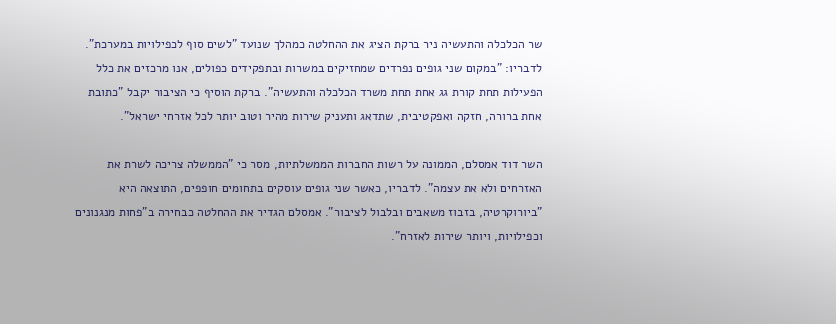שר הכלכלה והתעשיה ניר ברקת הציג את ההחלטה כמהלך שנועד "לשים סוף לכפילויות במערכת". לדבריו: "במקום שני גופים נפרדים שמחזיקים במשרות ובתפקידים כפולים, אנו מרכזים את כלל הפעילות תחת קורת גג אחת תחת משרד הכלכלה והתעשיה". ברקת הוסיף כי הציבור יקבל "כתובת אחת ברורה, חזקה ואפקטיבית, שתדאג ותעניק שירות מהיר וטוב יותר לכל אזרחי ישראל".

השר דוד אמסלם, הממונה על רשות החברות הממשלתיות, מסר כי "הממשלה צריכה לשרת את האזרחים ולא את עצמה". לדבריו, כאשר שני גופים עוסקים בתחומים חופפים, התוצאה היא "ביורוקרטיה, בזבוז משאבים ובלבול לציבור". אמסלם הגדיר את ההחלטה כבחירה ב"פחות מנגנונים וכפילויות, ויותר שירות לאזרח".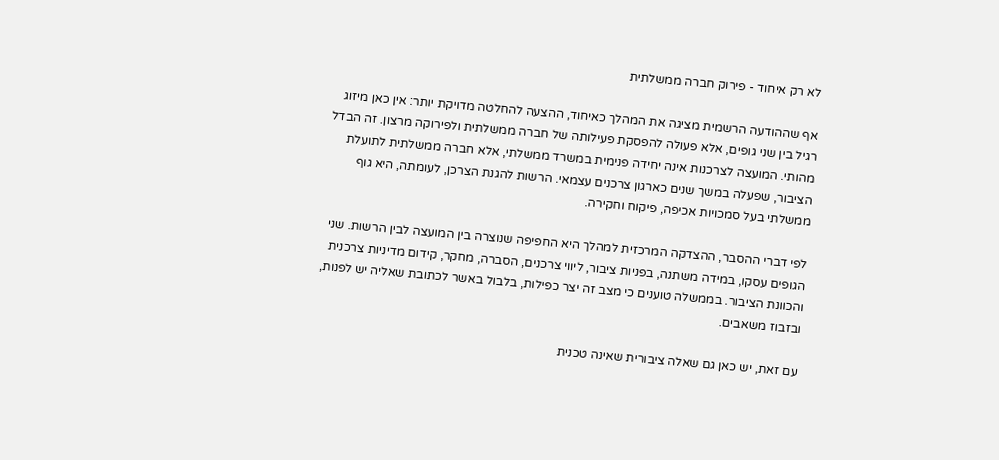לא רק איחוד - פירוק חברה ממשלתית

אף שההודעה הרשמית מציגה את המהלך כאיחוד, ההצעה להחלטה מדויקת יותר: אין כאן מיזוג רגיל בין שני גופים, אלא פעולה להפסקת פעילותה של חברה ממשלתית ולפירוקה מרצון. זה הבדל מהותי. המועצה לצרכנות אינה יחידה פנימית במשרד ממשלתי, אלא חברה ממשלתית לתועלת הציבור, שפעלה במשך שנים כארגון צרכנים עצמאי. הרשות להגנת הצרכן, לעומתה, היא גוף ממשלתי בעל סמכויות אכיפה, פיקוח וחקירה.

לפי דברי ההסבר, ההצדקה המרכזית למהלך היא החפיפה שנוצרה בין המועצה לבין הרשות. שני הגופים עסקו, במידה משתנה, בפניות ציבור, ליווי צרכנים, הסברה, מחקר, קידום מדיניות צרכנית והכוונת הציבור. בממשלה טוענים כי מצב זה יצר כפילות, בלבול באשר לכתובת שאליה יש לפנות, ובזבוז משאבים.

עם זאת, יש כאן גם שאלה ציבורית שאינה טכנית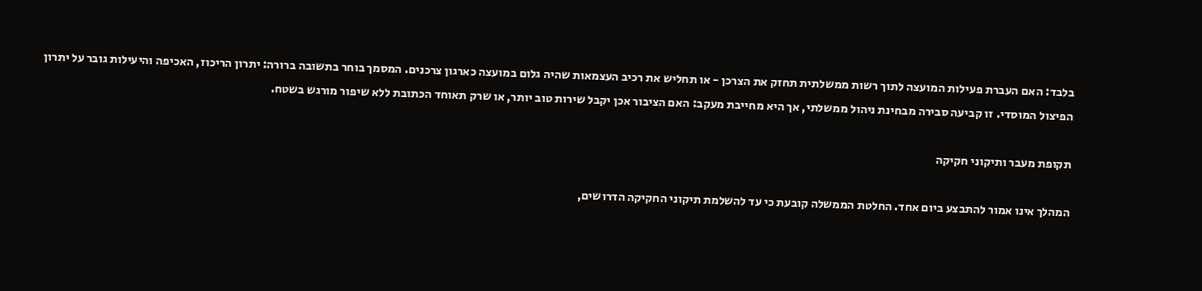בלבד: האם העברת פעילות המועצה לתוך רשות ממשלתית תחזק את הצרכן - או תחליש את רכיב העצמאות שהיה גלום במועצה כארגון צרכנים. המסמך בוחר בתשובה ברורה: יתרון הריכוז, האכיפה והיעילות גובר על יתרון הפיצול המוסדי. זו קביעה סבירה מבחינת ניהול ממשלתי, אך היא מחייבת מעקב: האם הציבור אכן יקבל שירות טוב יותר, או שרק תאוחד הכתובת ללא שיפור מורגש בשטח.

תקופת מעבר ותיקוני חקיקה

המהלך אינו אמור להתבצע ביום אחד. החלטת הממשלה קובעת כי עד להשלמת תיקוני החקיקה הדרושים,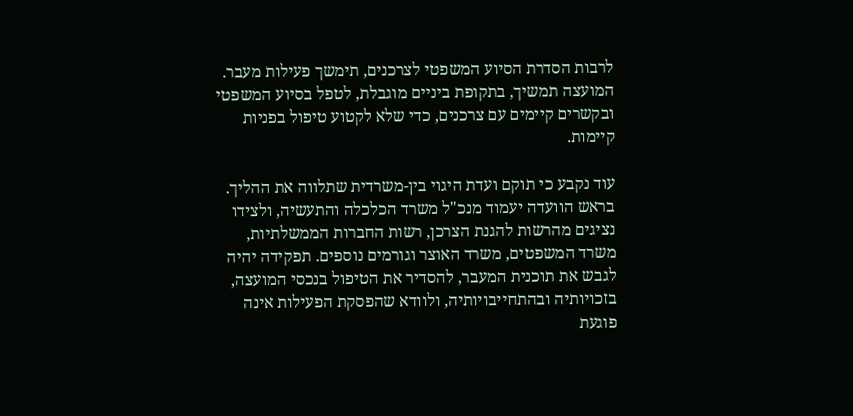לרבות הסדרת הסיוע המשפטי לצרכנים, תימשך פעילות מעבר. המועצה תמשיך, בתקופת ביניים מוגבלת, לטפל בסיוע המשפטי ובקשרים קיימים עם צרכנים, כדי שלא לקטוע טיפול בפניות קיימות.

עוד נקבע כי תוקם ועדת היגוי בין-משרדית שתלווה את ההליך. בראש הוועדה יעמוד מנכ"ל משרד הכלכלה והתעשיה, ולצידו נציגים מהרשות להגנת הצרכן, רשות החברות הממשלתיות, משרד המשפטים, משרד האוצר וגורמים נוספים. תפקידה יהיה לגבש את תוכנית המעבר, להסדיר את הטיפול בנכסי המועצה, בזכויותיה ובהתחייבויותיה, ולוודא שהפסקת הפעילות אינה פוגעת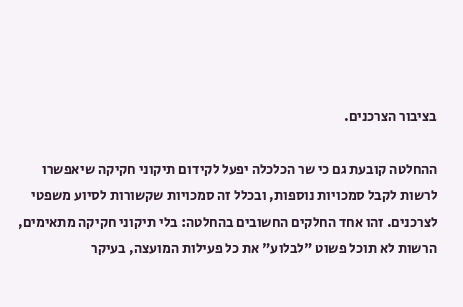בציבור הצרכנים.

ההחלטה קובעת גם כי שר הכלכלה יפעל לקידום תיקוני חקיקה שיאפשרו לרשות לקבל סמכויות נוספות, ובכלל זה סמכויות שקשורות לסיוע משפטי לצרכנים. זהו אחד החלקים החשובים בהחלטה: בלי תיקוני חקיקה מתאימים, הרשות לא תוכל פשוט "לבלוע" את כל פעילות המועצה, בעיקר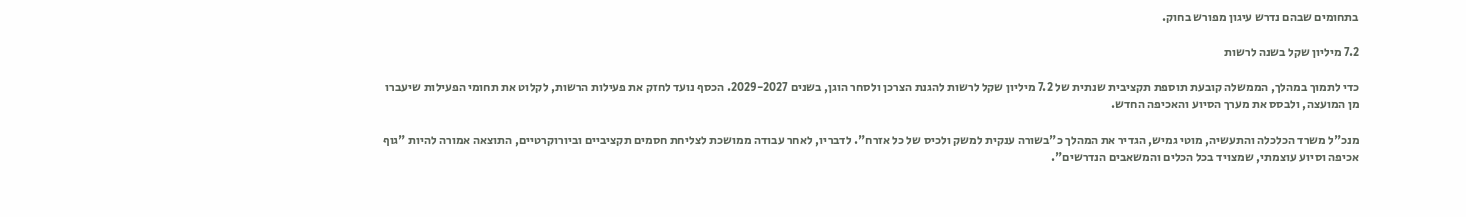בתחומים שבהם נדרש עיגון מפורש בחוק.

7.2 מיליון שקל בשנה לרשות

כדי לתמוך במהלך, הממשלה קובעת תוספת תקציבית שנתית של 7.2 מיליון שקל לרשות להגנת הצרכן ולסחר הוגן, בשנים 2029-2027. הכסף נועד לחזק את פעילות הרשות, לקלוט את תחומי הפעילות שיעברו מן המועצה, ולבסס את מערך הסיוע והאכיפה החדש.

מנכ"ל משרד הכלכלה והתעשיה, מוטי גמיש, הגדיר את המהלך כ"בשורה ענקית למשק ולכיס של כל אזרח". לדבריו, לאחר עבודה ממושכת לצליחת חסמים תקציביים וביורוקרטיים, התוצאה אמורה להיות "גוף אכיפה וסיוע עוצמתי, שמצויד בכל הכלים והמשאבים הנדרשים".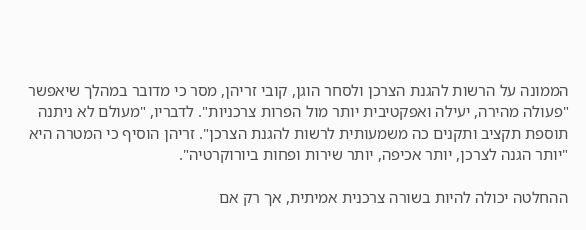הממונה על הרשות להגנת הצרכן ולסחר הוגן, קובי זריהן, מסר כי מדובר במהלך שיאפשר "פעולה מהירה, יעילה ואפקטיבית יותר מול הפרות צרכניות". לדבריו, "מעולם לא ניתנה תוספת תקציב ותקנים כה משמעותית לרשות להגנת הצרכן". זריהן הוסיף כי המטרה היא "יותר הגנה לצרכן, יותר אכיפה, יותר שירות ופחות ביורוקרטיה".

ההחלטה יכולה להיות בשורה צרכנית אמיתית, אך רק אם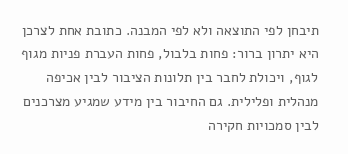תיבחן לפי התוצאה ולא לפי המבנה. כתובת אחת לצרכן היא יתרון ברור: פחות בלבול, פחות העברת פניות מגוף לגוף, ויכולת לחבר בין תלונות הציבור לבין אכיפה מנהלית ופלילית. גם החיבור בין מידע שמגיע מצרכנים לבין סמכויות חקירה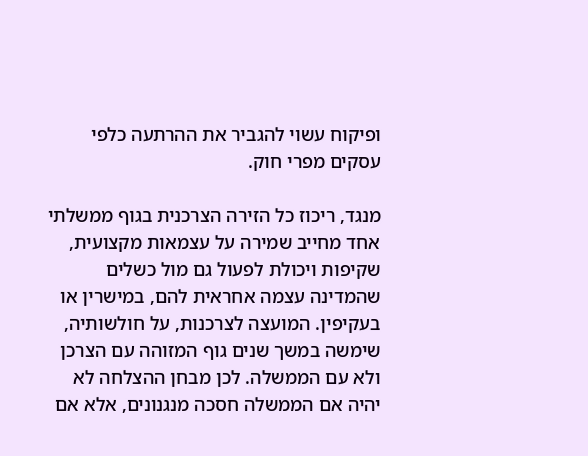ופיקוח עשוי להגביר את ההרתעה כלפי עסקים מפרי חוק.

מנגד, ריכוז כל הזירה הצרכנית בגוף ממשלתי אחד מחייב שמירה על עצמאות מקצועית, שקיפות ויכולת לפעול גם מול כשלים שהמדינה עצמה אחראית להם, במישרין או בעקיפין. המועצה לצרכנות, על חולשותיה, שימשה במשך שנים גוף המזוהה עם הצרכן ולא עם הממשלה. לכן מבחן ההצלחה לא יהיה אם הממשלה חסכה מנגנונים, אלא אם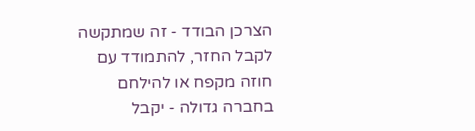הצרכן הבודד - זה שמתקשה לקבל החזר, להתמודד עם חוזה מקפח או להילחם בחברה גדולה - יקבל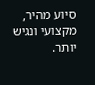סיוע מהיר, מקצועי ונגיש יותר.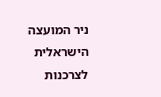ניר המועצה הישראלית לצרכנות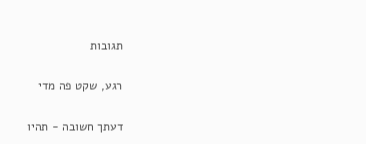תגובות

רגע, שקט פה מדי

דעתך חשובה - תהיו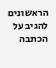הראשונים להגיב על הכתבה